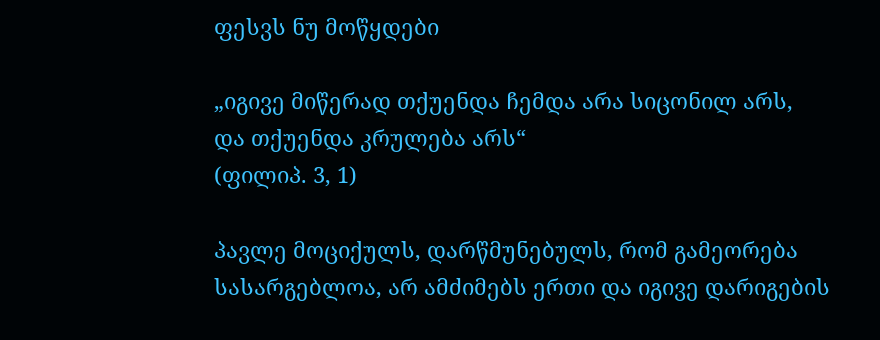ფესვს ნუ მოწყდები

„იგივე მიწერად თქუენდა ჩემდა არა სიცონილ არს,
და თქუენდა კრულება არს“
(ფილიპ. 3, 1)

პავლე მოციქულს, დარწმუნებულს, რომ გამეორება სასარგებლოა, არ ამძიმებს ერთი და იგივე დარიგების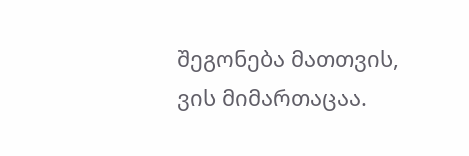შეგონება მათთვის, ვის მიმართაცაა.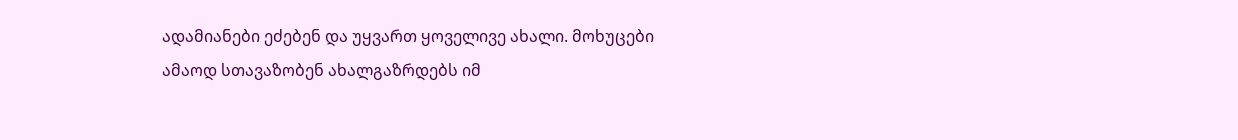ადამიანები ეძებენ და უყვართ ყოველივე ახალი. მოხუცები ამაოდ სთავაზობენ ახალგაზრდებს იმ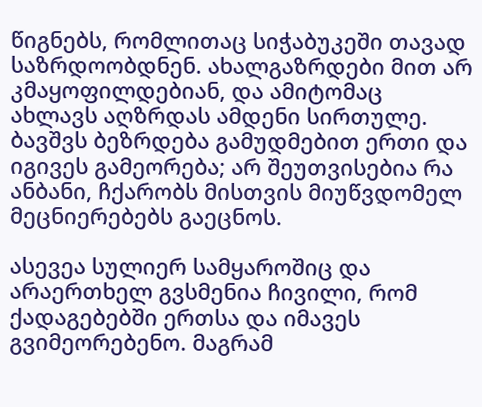წიგნებს, რომლითაც სიჭაბუკეში თავად საზრდოობდნენ. ახალგაზრდები მით არ კმაყოფილდებიან, და ამიტომაც ახლავს აღზრდას ამდენი სირთულე. ბავშვს ბეზრდება გამუდმებით ერთი და იგივეს გამეორება; არ შეუთვისებია რა ანბანი, ჩქარობს მისთვის მიუწვდომელ მეცნიერებებს გაეცნოს.

ასევეა სულიერ სამყაროშიც და არაერთხელ გვსმენია ჩივილი, რომ ქადაგებებში ერთსა და იმავეს გვიმეორებენო. მაგრამ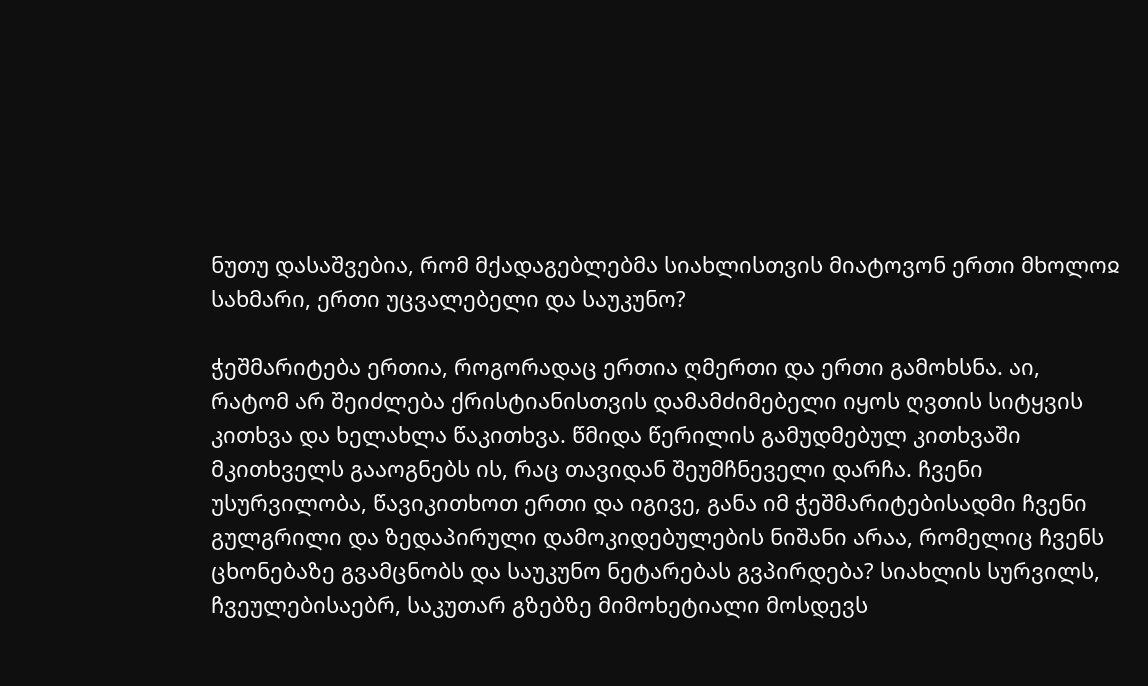ნუთუ დასაშვებია, რომ მქადაგებლებმა სიახლისთვის მიატოვონ ერთი მხოლოჲ სახმარი, ერთი უცვალებელი და საუკუნო?

ჭეშმარიტება ერთია, როგორადაც ერთია ღმერთი და ერთი გამოხსნა. აი, რატომ არ შეიძლება ქრისტიანისთვის დამამძიმებელი იყოს ღვთის სიტყვის კითხვა და ხელახლა წაკითხვა. წმიდა წერილის გამუდმებულ კითხვაში მკითხველს გააოგნებს ის, რაც თავიდან შეუმჩნეველი დარჩა. ჩვენი უსურვილობა, წავიკითხოთ ერთი და იგივე, განა იმ ჭეშმარიტებისადმი ჩვენი გულგრილი და ზედაპირული დამოკიდებულების ნიშანი არაა, რომელიც ჩვენს ცხონებაზე გვამცნობს და საუკუნო ნეტარებას გვპირდება? სიახლის სურვილს, ჩვეულებისაებრ, საკუთარ გზებზე მიმოხეტიალი მოსდევს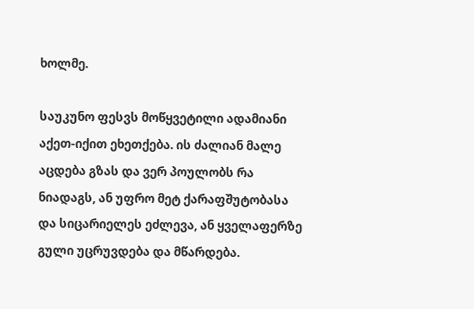ხოლმე.

საუკუნო ფესვს მოწყვეტილი ადამიანი აქეთ-იქით ეხეთქება. ის ძალიან მალე აცდება გზას და ვერ პოულობს რა ნიადაგს, ან უფრო მეტ ქარაფშუტობასა და სიცარიელეს ეძლევა, ან ყველაფერზე გული უცრუვდება და მწარდება.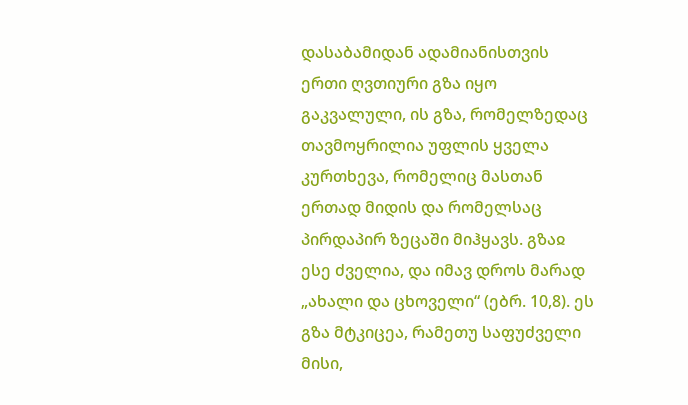დასაბამიდან ადამიანისთვის ერთი ღვთიური გზა იყო გაკვალული, ის გზა, რომელზედაც თავმოყრილია უფლის ყველა კურთხევა, რომელიც მასთან ერთად მიდის და რომელსაც პირდაპირ ზეცაში მიჰყავს. გზაჲ ესე ძველია, და იმავ დროს მარად „ახალი და ცხოველი“ (ებრ. 10,8). ეს გზა მტკიცეა, რამეთუ საფუძველი მისი,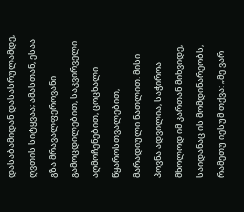დასაბამიდან დასასრულამდე, ღვთის სიტყვაა; ამასთან, ესაა გზა მრავალფეროვანი გამოცდილებით, საკვირველი აღმოჩენებით, ცოცხალი წყაროსთვალებით, მარადიული ნათლით. მისი პოვნა ადვილია, საჭიროა მხოლოდ იმ კართან მიხვიდე, საიდანაც ის მომდინარეობს, რამეთუ იესუმ თქვა: „მე ვარ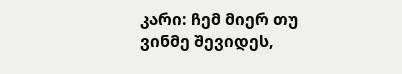კარი: ჩემ მიერ თუ ვინმე შევიდეს,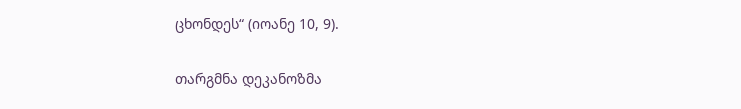ცხონდეს“ (იოანე 10, 9).

თარგმნა დეკანოზმა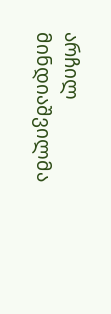არჩილ მინდიაშვილმა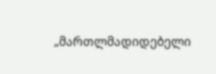„მართლმადიდებელი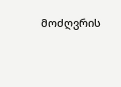მოძღვრის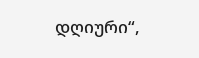დღიური“,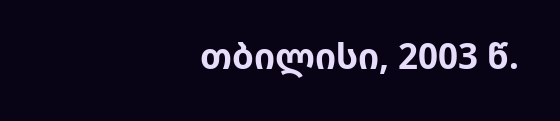თბილისი, 2003 წ.